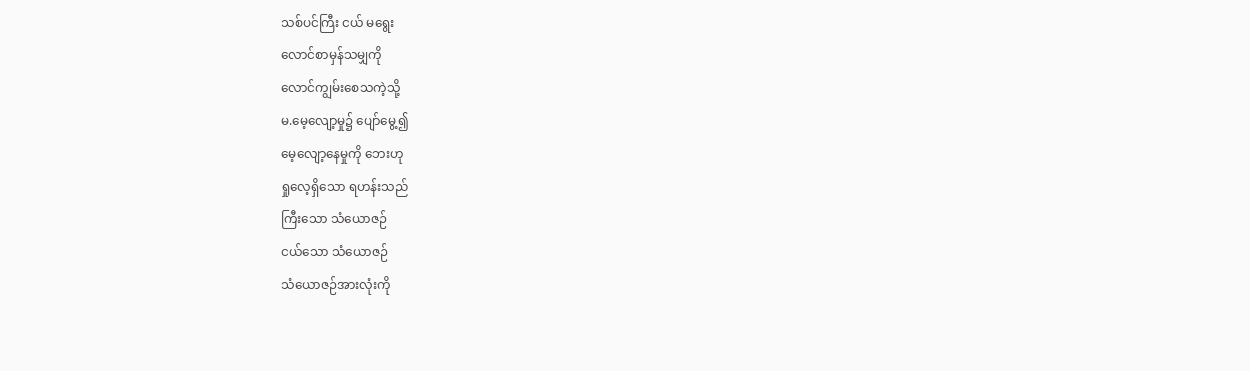သစ်ပင်ကြီး ငယ် မရွေး
လောင်စာမှန်သမျှကို
လောင်ကျွမ်းစေသကဲ့သို့
မ.မေ့လျော့မှု၌ ပျော်မွေ့၍
မေ့လျော့နေမှုကို ဘေးဟု
ရှုလေ့ရှိသော ရဟန်းသည်
ကြီးသော သံယောဇဉ်
ငယ်သော သံယောဇဉ်
သံယောဇဉ်အားလုံးကို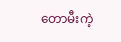တောမီးကဲ့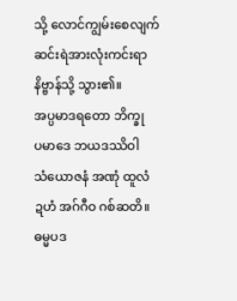သို့ လောင်ကျွမ်းစေလျက်
ဆင်းရဲအားလုံးကင်းရာနိဗ္ဗာန်သို့ သွား၏။
အပ္ပမာဒရတော ဘိက္ခု
ပမာဒေ ဘယဒဿိဝါ
သံယောဇနံ အဏုံ ထူလံ
ဍဟံ အဂ်ဂီဝ ဂစ်ဆတိ။
ဓမ္မပဒ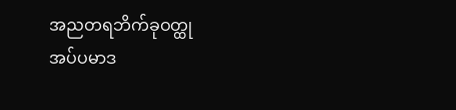အညတရဘိက်ခုဝတ္ထု
အပ်ပမာဒ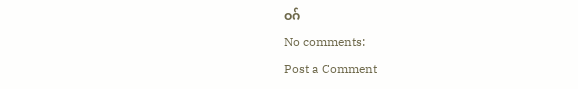ဝဂ်
No comments:
Post a Comment